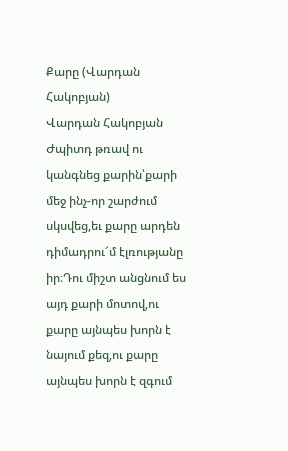Քարը (Վարդան Հակոբյան)
Վարդան Հակոբյան
Ժպիտդ թռավ ու կանգնեց քարին՝քարի մեջ ինչ-որ շարժում սկսվեց,եւ քարը արդեն դիմադրու՜մ էլռությանը իր։Դու միշտ անցնում ես այդ քարի մոտով,ու քարը այնպես խորն է նայում քեզ,ու քարը այնպես խորն է զգում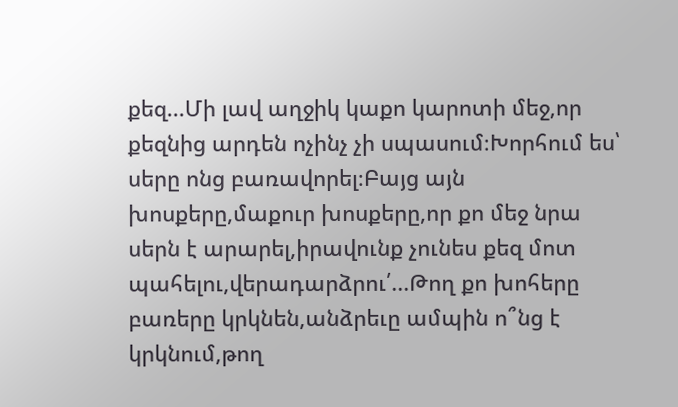քեզ...Մի լավ աղջիկ կաքո կարոտի մեջ,որ քեզնից արդեն ոչինչ չի սպասում։Խորհում ես՝ սերը ոնց բառավորել։Բայց այն խոսքերը,մաքուր խոսքերը,որ քո մեջ նրա սերն է արարել,իրավունք չունես քեզ մոտ պահելու,վերադարձրու՛...Թող քո խոհերը բառերը կրկնեն,անձրեւը ամպին ո՞նց է կրկնում,թող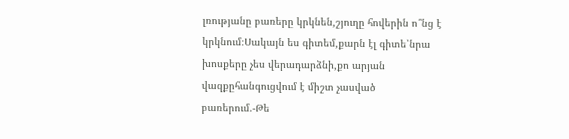լռությանը բառերը կրկնեն,շյուղը հովերին ո՞նց է կրկնում։Սակայն ես գիտեմ,քարն էլ գիտե՝նրա խոսքերը չես վերադարձնի,քո արյան վազքըհանգուցվում է միշտ չասված բառերում.-Թե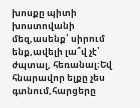խոսքը պիտի խոստովանի մեզ,ասենք՝ սիրում ենք,ավելի լա՞վ չէ՝ ժպտալ, հեռանալ։Եվ հնարավոր ելքը չես գտնում,հարցերը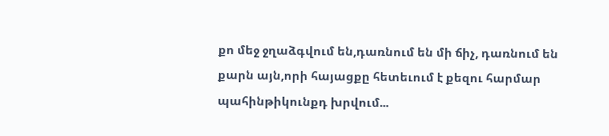քո մեջ ջղաձգվում են,դառնում են մի ճիչ, դառնում են քարն այն,որի հայացքը հետեւում է քեզու հարմար պահինթիկունքդ խրվում...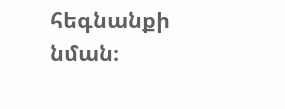հեգնանքի նման։